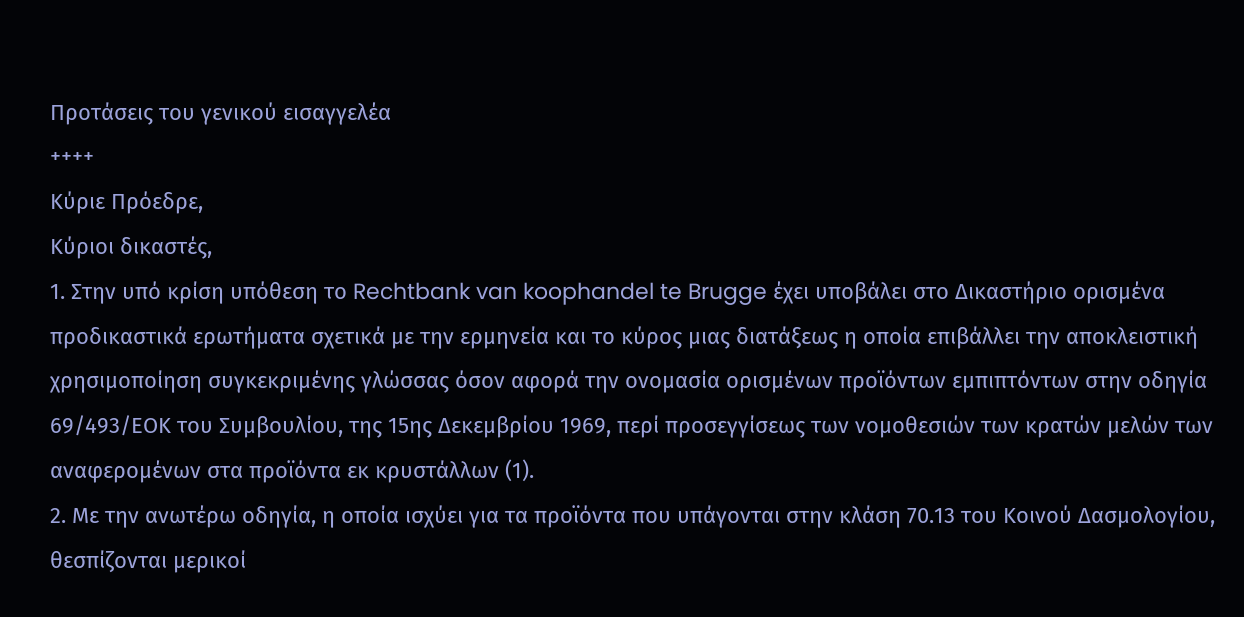Προτάσεις του γενικού εισαγγελέα
++++
Κύριε Πρόεδρε,
Κύριοι δικαστές,
1. Στην υπό κρίση υπόθεση το Rechtbank van koophandel te Brugge έχει υποβάλει στο Δικαστήριο ορισμένα προδικαστικά ερωτήματα σχετικά με την ερμηνεία και το κύρος μιας διατάξεως η οποία επιβάλλει την αποκλειστική χρησιμοποίηση συγκεκριμένης γλώσσας όσον αφορά την ονομασία ορισμένων προϊόντων εμπιπτόντων στην οδηγία 69/493/ΕΟΚ του Συμβουλίου, της 15ης Δεκεμβρίου 1969, περί προσεγγίσεως των νομοθεσιών των κρατών μελών των αναφερομένων στα προϊόντα εκ κρυστάλλων (1).
2. Με την ανωτέρω οδηγία, η οποία ισχύει για τα προϊόντα που υπάγονται στην κλάση 70.13 του Κοινού Δασμολογίου, θεσπίζονται μερικοί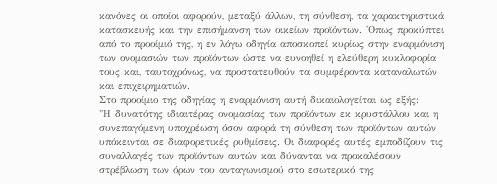κανόνες οι οποίοι αφορούν, μεταξύ άλλων, τη σύνθεση, τα χαρακτηριστικά κατασκευής και την επισήμανση των οικείων προϊόντων. 'Οπως προκύπτει από το προοίμιό της, η εν λόγω οδηγία αποσκοπεί κυρίως στην εναρμόνιση των ονομασιών των προϊόντων ώστε να ευνοηθεί η ελεύθερη κυκλοφορία τους και, ταυτοχρόνως, να προστατευθούν τα συμφέροντα καταναλωτών και επιχειρηματιών.
Στο προοίμιο της οδηγίας η εναρμόνιση αυτή δικαιολογείται ως εξής:
"Η δυνατότης ιδιαιτέρας ονομασίας των προϊόντων εκ κρυστάλλου και η συνεπαγόμενη υποχρέωση όσον αφορά τη σύνθεση των προϊόντων αυτών υπόκεινται σε διαφορετικές ρυθμίσεις. Οι διαφορές αυτές εμποδίζουν τις συναλλαγές των προϊόντων αυτών και δύνανται να προκαλέσουν στρέβλωση των όρων του ανταγωνισμού στο εσωτερικό της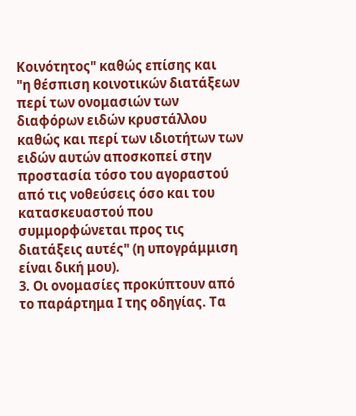Κοινότητος" καθώς επίσης και
"η θέσπιση κοινοτικών διατάξεων περί των ονομασιών των διαφόρων ειδών κρυστάλλου καθώς και περί των ιδιοτήτων των ειδών αυτών αποσκοπεί στην προστασία τόσο του αγοραστού από τις νοθεύσεις όσο και του κατασκευαστού που συμμορφώνεται προς τις διατάξεις αυτές" (η υπογράμμιση είναι δική μου).
3. Οι ονομασίες προκύπτουν από το παράρτημα Ι της οδηγίας. Τα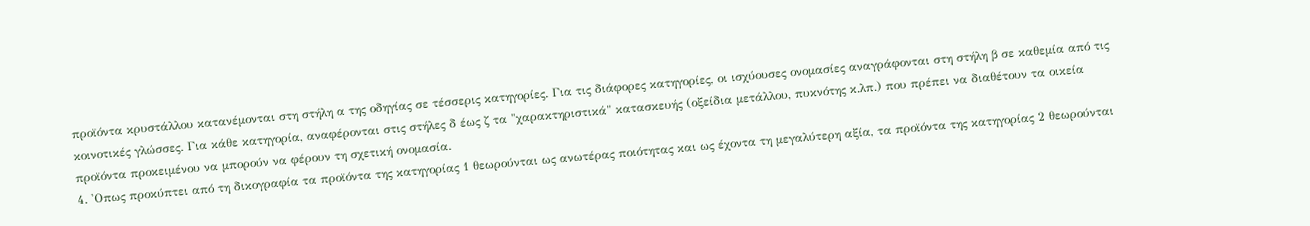προϊόντα κρυστάλλου κατανέμονται στη στήλη α της οδηγίας σε τέσσερις κατηγορίες. Για τις διάφορες κατηγορίες, οι ισχύουσες ονομασίες αναγράφονται στη στήλη β σε καθεμία από τις κοινοτικές γλώσσες. Για κάθε κατηγορία, αναφέρονται στις στήλες δ έως ζ τα "χαρακτηριστικά" κατασκευής (οξείδια μετάλλου, πυκνότης κ.λπ.) που πρέπει να διαθέτουν τα οικεία προϊόντα προκειμένου να μπορούν να φέρουν τη σχετική ονομασία.
4. 'Οπως προκύπτει από τη δικογραφία τα προϊόντα της κατηγορίας 1 θεωρούνται ως ανωτέρας ποιότητας και ως έχοντα τη μεγαλύτερη αξία, τα προϊόντα της κατηγορίας 2 θεωρούνται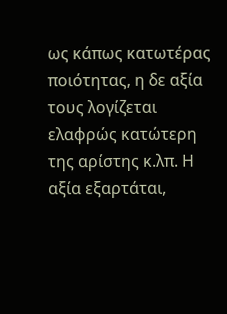ως κάπως κατωτέρας ποιότητας, η δε αξία τους λογίζεται ελαφρώς κατώτερη της αρίστης κ.λπ. Η αξία εξαρτάται,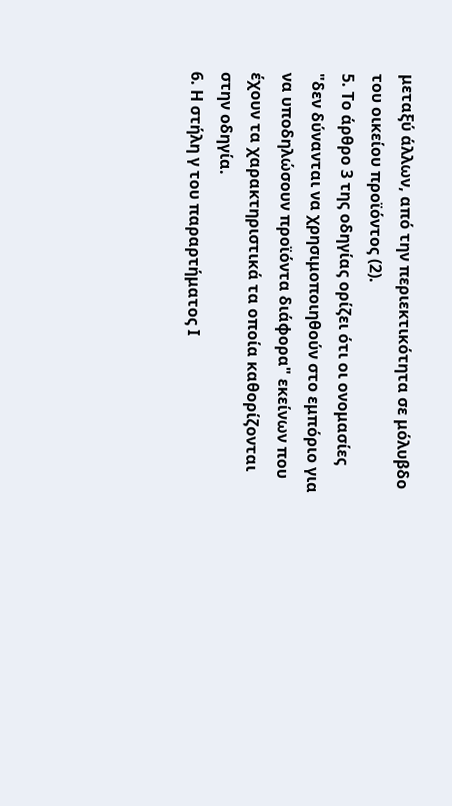μεταξύ άλλων, από την περιεκτικότητα σε μόλυβδο του οικείου προϊόντος (2).
5. Το άρθρο 3 της οδηγίας ορίζει ότι οι ονομασίες "δεν δύνανται να χρησιμοποιηθούν στο εμπόριο για να υποδηλώσουν προϊόντα διάφορα" εκείνων που έχουν τα χαρακτηριστικά τα οποία καθορίζονται στην οδηγία.
6. Η στήλη γ του παραρτήματος Ι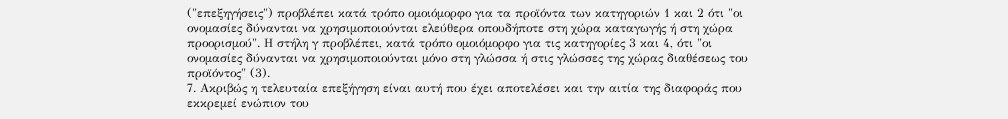("επεξηγήσεις") προβλέπει κατά τρόπο ομοιόμορφο για τα προϊόντα των κατηγοριών 1 και 2 ότι "οι ονομασίες δύνανται να χρησιμοποιούνται ελεύθερα οπουδήποτε στη χώρα καταγωγής ή στη χώρα προορισμού". Η στήλη γ προβλέπει, κατά τρόπο ομοιόμορφο για τις κατηγορίες 3 και 4, ότι "οι ονομασίες δύνανται να χρησιμοποιούνται μόνο στη γλώσσα ή στις γλώσσες της χώρας διαθέσεως του προϊόντος" (3).
7. Ακριβώς η τελευταία επεξήγηση είναι αυτή που έχει αποτελέσει και την αιτία της διαφοράς που εκκρεμεί ενώπιον του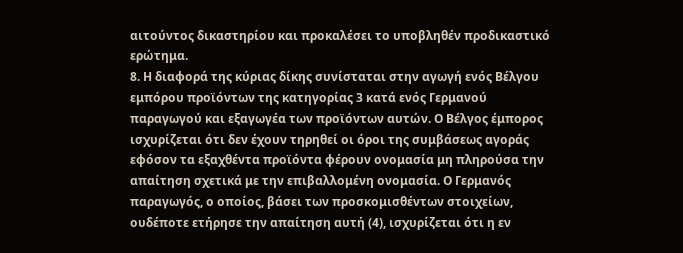αιτούντος δικαστηρίου και προκαλέσει το υποβληθέν προδικαστικό ερώτημα.
8. Η διαφορά της κύριας δίκης συνίσταται στην αγωγή ενός Βέλγου εμπόρου προϊόντων της κατηγορίας 3 κατά ενός Γερμανού παραγωγού και εξαγωγέα των προϊόντων αυτών. Ο Βέλγος έμπορος ισχυρίζεται ότι δεν έχουν τηρηθεί οι όροι της συμβάσεως αγοράς εφόσον τα εξαχθέντα προϊόντα φέρουν ονομασία μη πληρούσα την απαίτηση σχετικά με την επιβαλλομένη ονομασία. Ο Γερμανός παραγωγός, ο οποίος, βάσει των προσκομισθέντων στοιχείων, ουδέποτε ετήρησε την απαίτηση αυτή (4), ισχυρίζεται ότι η εν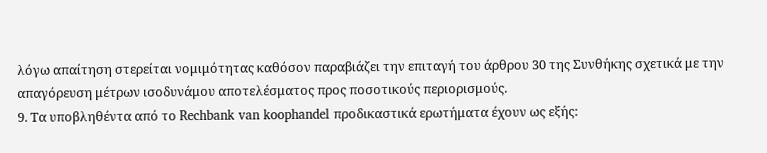λόγω απαίτηση στερείται νομιμότητας καθόσον παραβιάζει την επιταγή του άρθρου 30 της Συνθήκης σχετικά με την απαγόρευση μέτρων ισοδυνάμου αποτελέσματος προς ποσοτικούς περιορισμούς.
9. Τα υποβληθέντα από το Rechbank van koophandel προδικαστικά ερωτήματα έχουν ως εξής: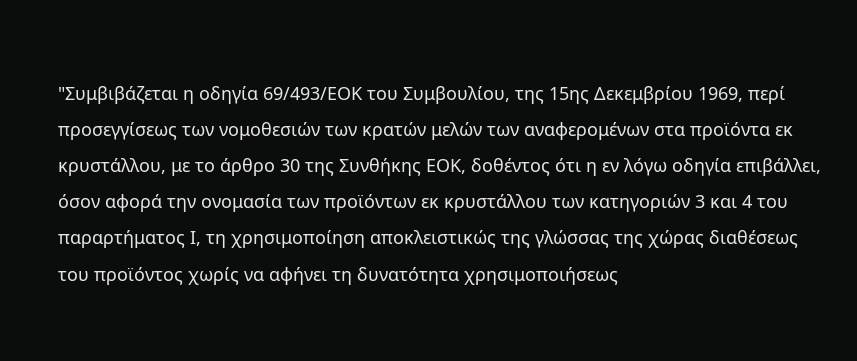"Συμβιβάζεται η οδηγία 69/493/ΕΟΚ του Συμβουλίου, της 15ης Δεκεμβρίου 1969, περί προσεγγίσεως των νομοθεσιών των κρατών μελών των αναφερομένων στα προϊόντα εκ κρυστάλλου, με το άρθρο 30 της Συνθήκης ΕΟΚ, δοθέντος ότι η εν λόγω οδηγία επιβάλλει, όσον αφορά την ονομασία των προϊόντων εκ κρυστάλλου των κατηγοριών 3 και 4 του παραρτήματος Ι, τη χρησιμοποίηση αποκλειστικώς της γλώσσας της χώρας διαθέσεως του προϊόντος χωρίς να αφήνει τη δυνατότητα χρησιμοποιήσεως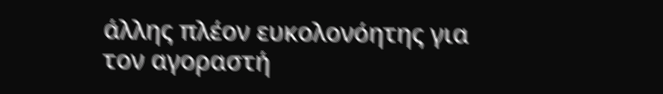άλλης πλέον ευκολονόητης για τον αγοραστή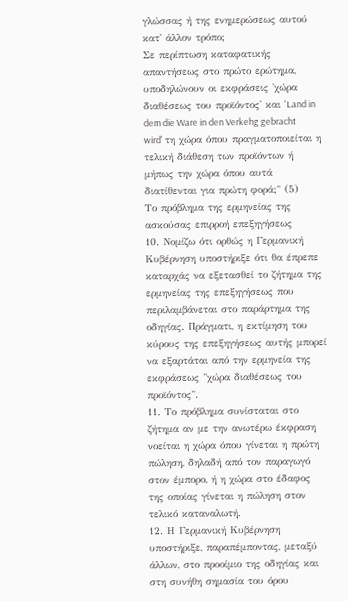γλώσσας ή της ενημερώσεως αυτού κατ' άλλον τρόπο;
Σε περίπτωση καταφατικής απαντήσεως στο πρώτο ερώτημα, υποδηλώνουν οι εκφράσεις 'χώρα διαθέσεως του προϊόντος' και 'Land in dem die Ware in den Verkehg gebracht wird' τη χώρα όπου πραγματοποιείται η τελική διάθεση των προϊόντων ή μήπως την χώρα όπου αυτά διατίθενται για πρώτη φορά;" (5)
Το πρόβλημα της ερμηνείας της ασκούσας επιρροή επεξηγήσεως
10. Νομίζω ότι ορθώς η Γερμανική Κυβέρνηση υποστήριξε ότι θα έπρεπε καταρχάς να εξετασθεί το ζήτημα της ερμηνείας της επεξηγήσεως που περιλαμβάνεται στο παράρτημα της οδηγίας. Πράγματι, η εκτίμηση του κύρους της επεξηγήσεως αυτής μπορεί να εξαρτάται από την ερμηνεία της εκφράσεως "χώρα διαθέσεως του προϊόντος".
11. Το πρόβλημα συνίσταται στο ζήτημα αν με την ανωτέρω έκφραση νοείται η χώρα όπου γίνεται η πρώτη πώληση, δηλαδή από τον παραγωγό στον έμπορο, ή η χώρα στο έδαφος της οποίας γίνεται η πώληση στον τελικό καταναλωτή.
12. Η Γερμανική Κυβέρνηση υποστήριξε, παραπέμποντας, μεταξύ άλλων, στο προοίμιο της οδηγίας και στη συνήθη σημασία του όρου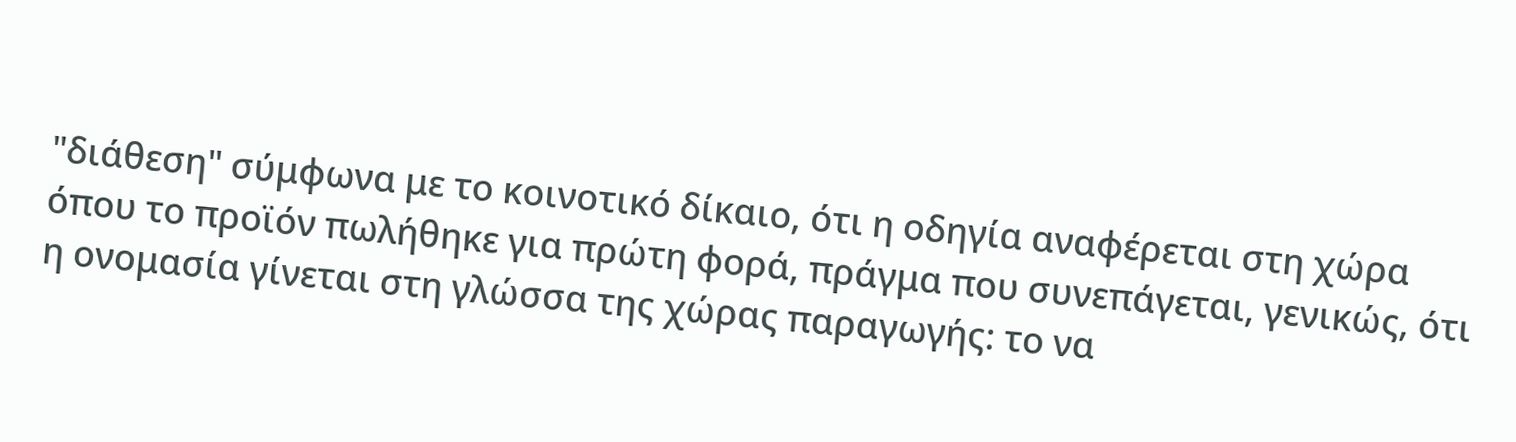"διάθεση" σύμφωνα με το κοινοτικό δίκαιο, ότι η οδηγία αναφέρεται στη χώρα όπου το προϊόν πωλήθηκε για πρώτη φορά, πράγμα που συνεπάγεται, γενικώς, ότι η ονομασία γίνεται στη γλώσσα της χώρας παραγωγής: το να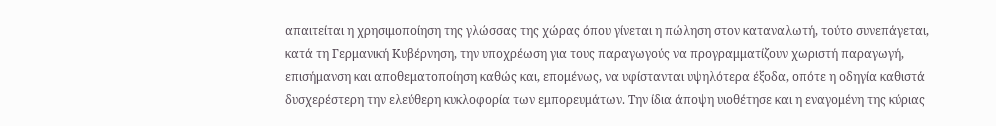απαιτείται η χρησιμοποίηση της γλώσσας της χώρας όπου γίνεται η πώληση στον καταναλωτή, τούτο συνεπάγεται, κατά τη Γερμανική Κυβέρνηση, την υποχρέωση για τους παραγωγούς να προγραμματίζουν χωριστή παραγωγή, επισήμανση και αποθεματοποίηση καθώς και, επομένως, να υφίστανται υψηλότερα έξοδα, οπότε η οδηγία καθιστά δυσχερέστερη την ελεύθερη κυκλοφορία των εμπορευμάτων. Την ίδια άποψη υιοθέτησε και η εναγομένη της κύριας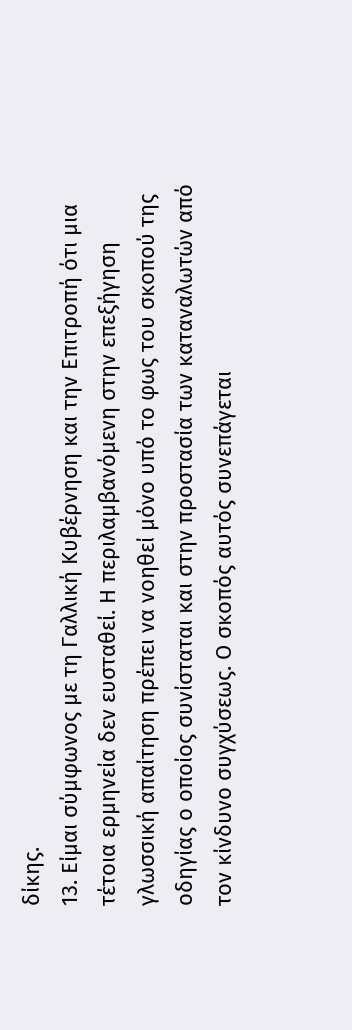δίκης.
13. Είμαι σύμφωνος με τη Γαλλική Κυβέρνηση και την Επιτροπή ότι μια τέτοια ερμηνεία δεν ευσταθεί. Η περιλαμβανόμενη στην επεξήγηση γλωσσική απαίτηση πρέπει να νοηθεί μόνο υπό το φως του σκοπού της οδηγίας ο οποίος συνίσταται και στην προστασία των καταναλωτών από τον κίνδυνο συγχύσεως. Ο σκοπός αυτός συνεπάγεται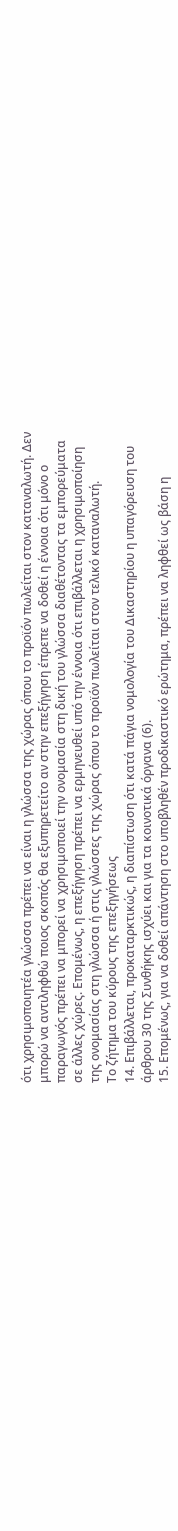ότι χρησιμοποιητέα γλώσσα πρέπει να είναι η γλώσσα της χώρας όπου το προϊόν πωλείται στον καταναλωτή. Δεν μπορώ να αντιληφθώ ποιος σκοπός θα εξυπηρετείτο αν στην επεξήγηση έπρεπε να δοθεί η έννοια ότι μόνο ο παραγωγός πρέπει να μπορεί να χρησιμοποιεί την ονομασία στη δική του γλώσσα διαθέτοντας τα εμπορεύματα σε άλλες χώρες. Επομένως, η επεξήγηση πρέπει να ερμηνευθεί υπό την έννοια ότι επιβάλλεται η χρησιμοποίηση της ονομασίας στη γλώσσα ή στις γλώσσες της χώρας όπου το προϊόν πωλείται στον τελικό καταναλωτή.
Το ζήτημα του κύρους της επεξηγήσεως
14. Επιβάλλεται, προκαταρκτικώς, η διαπίστωση ότι κατά πάγια νομολογία του Δικαστηρίου η υπαγόρευση του άρθρου 30 της Συνθήκης ισχύει και για τα κοινοτικά όργανα (6).
15. Επομένως, για να δοθεί απάντηση στο υποβληθέν προδικαστικό ερώτημα, πρέπει να ληφθεί ως βάση η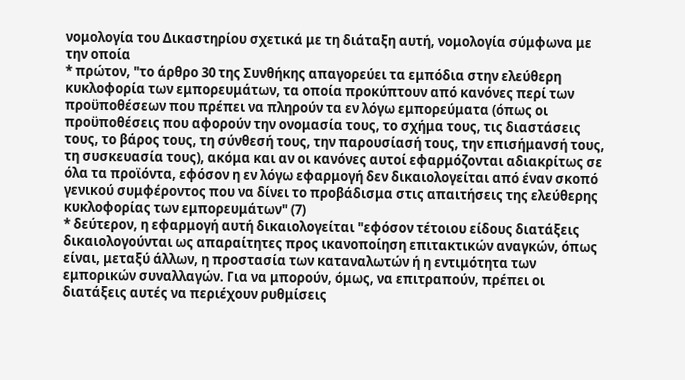νομολογία του Δικαστηρίου σχετικά με τη διάταξη αυτή, νομολογία σύμφωνα με την οποία
* πρώτον, "το άρθρο 30 της Συνθήκης απαγορεύει τα εμπόδια στην ελεύθερη κυκλοφορία των εμπορευμάτων, τα οποία προκύπτουν από κανόνες περί των προϋποθέσεων που πρέπει να πληρούν τα εν λόγω εμπορεύματα (όπως οι προϋποθέσεις που αφορούν την ονομασία τους, το σχήμα τους, τις διαστάσεις τους, το βάρος τους, τη σύνθεσή τους, την παρουσίασή τους, την επισήμανσή τους, τη συσκευασία τους), ακόμα και αν οι κανόνες αυτοί εφαρμόζονται αδιακρίτως σε όλα τα προϊόντα, εφόσον η εν λόγω εφαρμογή δεν δικαιολογείται από έναν σκοπό γενικού συμφέροντος που να δίνει το προβάδισμα στις απαιτήσεις της ελεύθερης κυκλοφορίας των εμπορευμάτων" (7)
* δεύτερον, η εφαρμογή αυτή δικαιολογείται "εφόσον τέτοιου είδους διατάξεις δικαιολογούνται ως απαραίτητες προς ικανοποίηση επιτακτικών αναγκών, όπως είναι, μεταξύ άλλων, η προστασία των καταναλωτών ή η εντιμότητα των εμπορικών συναλλαγών. Για να μπορούν, όμως, να επιτραπούν, πρέπει οι διατάξεις αυτές να περιέχουν ρυθμίσεις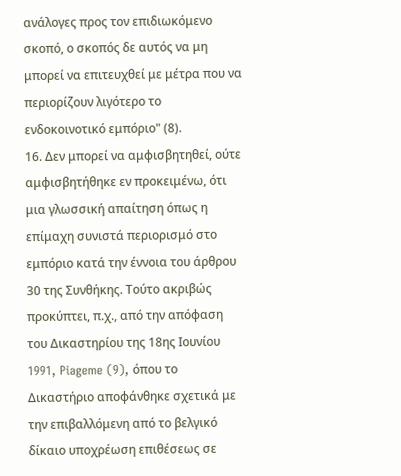ανάλογες προς τον επιδιωκόμενο σκοπό, ο σκοπός δε αυτός να μη μπορεί να επιτευχθεί με μέτρα που να περιορίζουν λιγότερο το ενδοκοινοτικό εμπόριο" (8).
16. Δεν μπορεί να αμφισβητηθεί, ούτε αμφισβητήθηκε εν προκειμένω, ότι μια γλωσσική απαίτηση όπως η επίμαχη συνιστά περιορισμό στο εμπόριο κατά την έννοια του άρθρου 30 της Συνθήκης. Τούτο ακριβώς προκύπτει, π.χ., από την απόφαση του Δικαστηρίου της 18ης Ιουνίου 1991, Piageme (9), όπου το Δικαστήριο αποφάνθηκε σχετικά με την επιβαλλόμενη από το βελγικό δίκαιο υποχρέωση επιθέσεως σε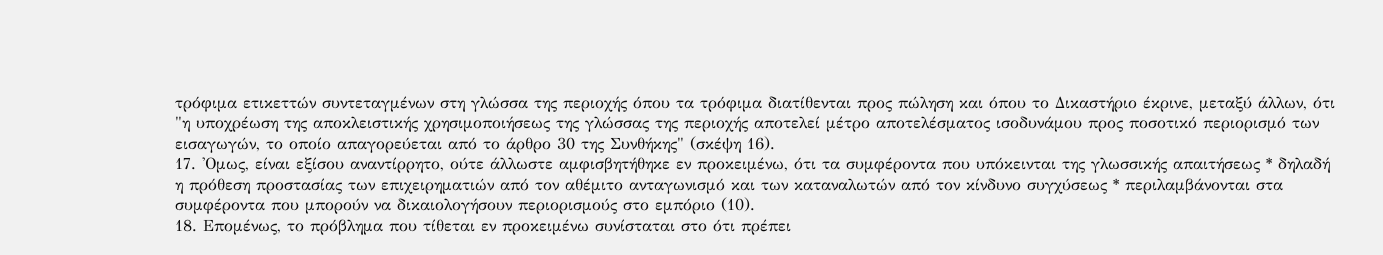τρόφιμα ετικεττών συντεταγμένων στη γλώσσα της περιοχής όπου τα τρόφιμα διατίθενται προς πώληση και όπου το Δικαστήριο έκρινε, μεταξύ άλλων, ότι "η υποχρέωση της αποκλειστικής χρησιμοποιήσεως της γλώσσας της περιοχής αποτελεί μέτρο αποτελέσματος ισοδυνάμου προς ποσοτικό περιορισμό των εισαγωγών, το οποίο απαγορεύεται από το άρθρο 30 της Συνθήκης" (σκέψη 16).
17. 'Ομως, είναι εξίσου αναντίρρητο, ούτε άλλωστε αμφισβητήθηκε εν προκειμένω, ότι τα συμφέροντα που υπόκεινται της γλωσσικής απαιτήσεως * δηλαδή η πρόθεση προστασίας των επιχειρηματιών από τον αθέμιτο ανταγωνισμό και των καταναλωτών από τον κίνδυνο συγχύσεως * περιλαμβάνονται στα συμφέροντα που μπορούν να δικαιολογήσουν περιορισμούς στο εμπόριο (10).
18. Επομένως, το πρόβλημα που τίθεται εν προκειμένω συνίσταται στο ότι πρέπει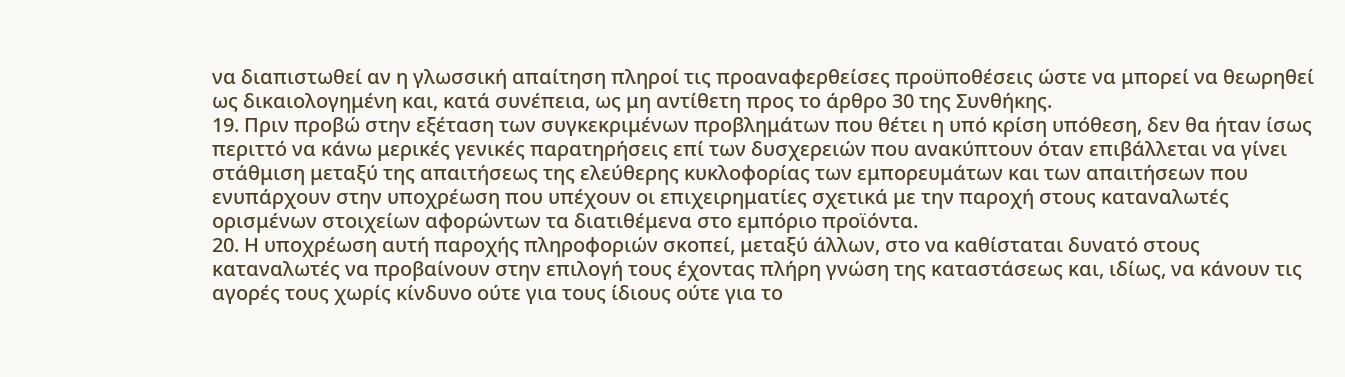να διαπιστωθεί αν η γλωσσική απαίτηση πληροί τις προαναφερθείσες προϋποθέσεις ώστε να μπορεί να θεωρηθεί ως δικαιολογημένη και, κατά συνέπεια, ως μη αντίθετη προς το άρθρο 30 της Συνθήκης.
19. Πριν προβώ στην εξέταση των συγκεκριμένων προβλημάτων που θέτει η υπό κρίση υπόθεση, δεν θα ήταν ίσως περιττό να κάνω μερικές γενικές παρατηρήσεις επί των δυσχερειών που ανακύπτουν όταν επιβάλλεται να γίνει στάθμιση μεταξύ της απαιτήσεως της ελεύθερης κυκλοφορίας των εμπορευμάτων και των απαιτήσεων που ενυπάρχουν στην υποχρέωση που υπέχουν οι επιχειρηματίες σχετικά με την παροχή στους καταναλωτές ορισμένων στοιχείων αφορώντων τα διατιθέμενα στο εμπόριο προϊόντα.
20. Η υποχρέωση αυτή παροχής πληροφοριών σκοπεί, μεταξύ άλλων, στο να καθίσταται δυνατό στους καταναλωτές να προβαίνουν στην επιλογή τους έχοντας πλήρη γνώση της καταστάσεως και, ιδίως, να κάνουν τις αγορές τους χωρίς κίνδυνο ούτε για τους ίδιους ούτε για το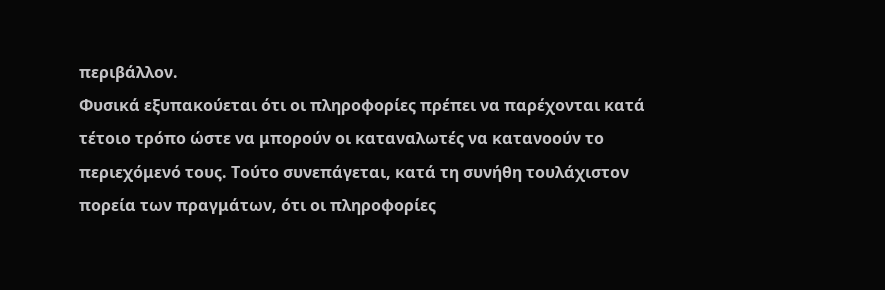περιβάλλον.
Φυσικά εξυπακούεται ότι οι πληροφορίες πρέπει να παρέχονται κατά τέτοιο τρόπο ώστε να μπορούν οι καταναλωτές να κατανοούν το περιεχόμενό τους. Τούτο συνεπάγεται, κατά τη συνήθη τουλάχιστον πορεία των πραγμάτων, ότι οι πληροφορίες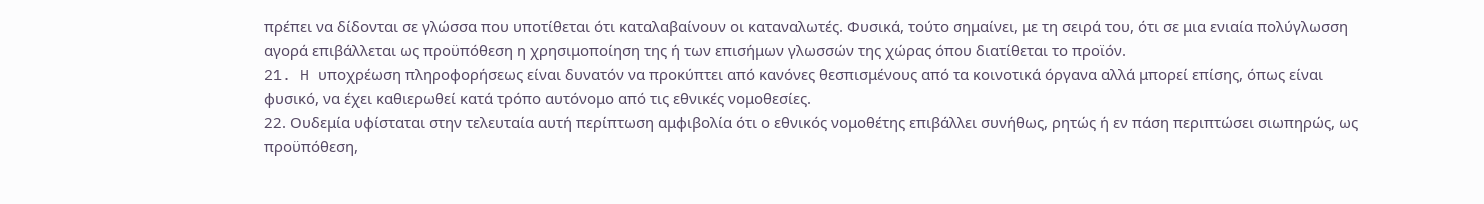πρέπει να δίδονται σε γλώσσα που υποτίθεται ότι καταλαβαίνουν οι καταναλωτές. Φυσικά, τούτο σημαίνει, με τη σειρά του, ότι σε μια ενιαία πολύγλωσση αγορά επιβάλλεται ως προϋπόθεση η χρησιμοποίηση της ή των επισήμων γλωσσών της χώρας όπου διατίθεται το προϊόν.
21. H υποχρέωση πληροφορήσεως είναι δυνατόν να προκύπτει από κανόνες θεσπισμένους από τα κοινοτικά όργανα αλλά μπορεί επίσης, όπως είναι φυσικό, να έχει καθιερωθεί κατά τρόπο αυτόνομο από τις εθνικές νομοθεσίες.
22. Ουδεμία υφίσταται στην τελευταία αυτή περίπτωση αμφιβολία ότι ο εθνικός νομοθέτης επιβάλλει συνήθως, ρητώς ή εν πάση περιπτώσει σιωπηρώς, ως προϋπόθεση,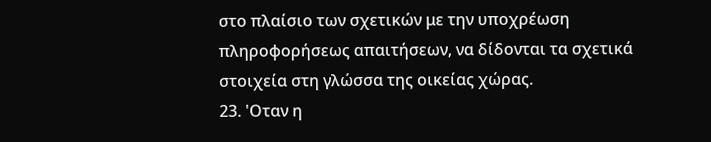στο πλαίσιο των σχετικών με την υποχρέωση πληροφορήσεως απαιτήσεων, να δίδονται τα σχετικά στοιχεία στη γλώσσα της οικείας χώρας.
23. 'Οταν η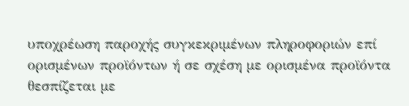υποχρέωση παροχής συγκεκριμένων πληροφοριών επί ορισμένων προϊόντων ή σε σχέση με ορισμένα προϊόντα θεσπίζεται με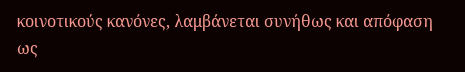κοινοτικούς κανόνες, λαμβάνεται συνήθως και απόφαση ως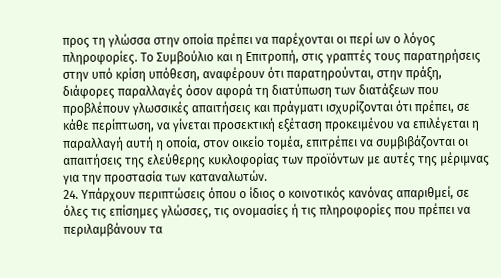προς τη γλώσσα στην οποία πρέπει να παρέχονται οι περί ων ο λόγος πληροφορίες. Το Συμβούλιο και η Επιτροπή, στις γραπτές τους παρατηρήσεις στην υπό κρίση υπόθεση, αναφέρουν ότι παρατηρούνται, στην πράξη, διάφορες παραλλαγές όσον αφορά τη διατύπωση των διατάξεων που προβλέπουν γλωσσικές απαιτήσεις και πράγματι ισχυρίζονται ότι πρέπει, σε κάθε περίπτωση, να γίνεται προσεκτική εξέταση προκειμένου να επιλέγεται η παραλλαγή αυτή η οποία, στον οικείο τομέα, επιτρέπει να συμβιβάζονται οι απαιτήσεις της ελεύθερης κυκλοφορίας των προϊόντων με αυτές της μέριμνας για την προστασία των καταναλωτών.
24. Υπάρχουν περιπτώσεις όπου ο ίδιος ο κοινοτικός κανόνας απαριθμεί, σε όλες τις επίσημες γλώσσες, τις ονομασίες ή τις πληροφορίες που πρέπει να περιλαμβάνουν τα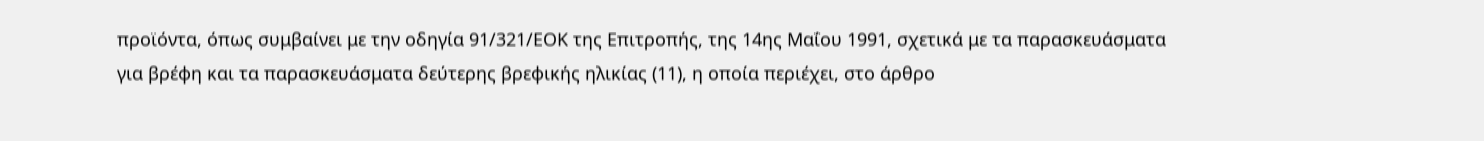προϊόντα, όπως συμβαίνει με την οδηγία 91/321/ΕΟΚ της Επιτροπής, της 14ης Μαΐου 1991, σχετικά με τα παρασκευάσματα για βρέφη και τα παρασκευάσματα δεύτερης βρεφικής ηλικίας (11), η οποία περιέχει, στο άρθρο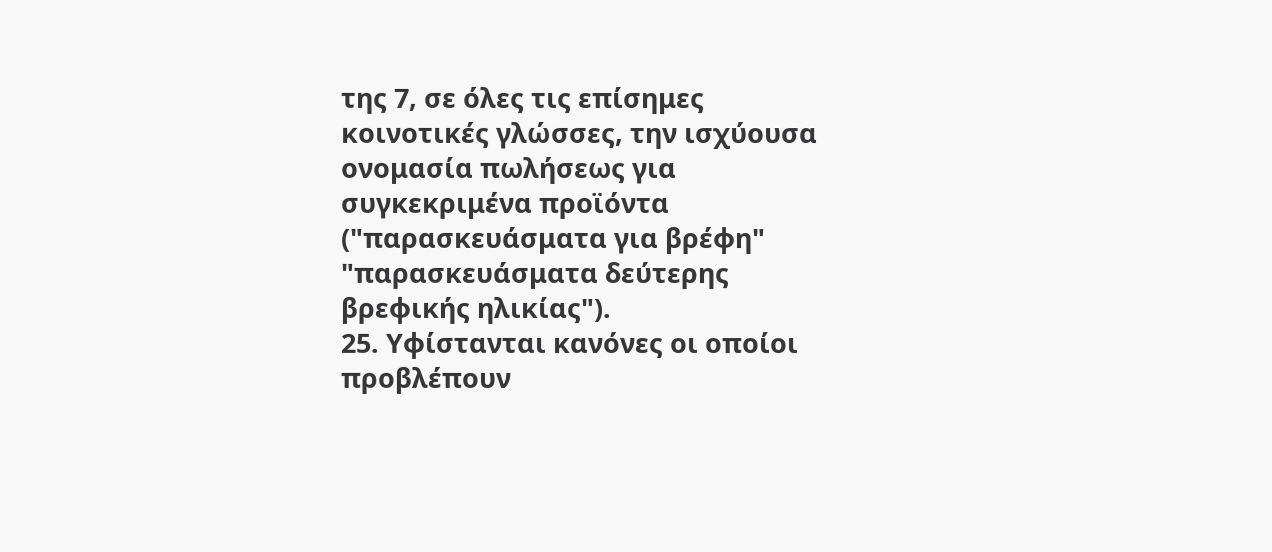της 7, σε όλες τις επίσημες κοινοτικές γλώσσες, την ισχύουσα ονομασία πωλήσεως για συγκεκριμένα προϊόντα ("παρασκευάσματα για βρέφη" "παρασκευάσματα δεύτερης βρεφικής ηλικίας").
25. Υφίστανται κανόνες οι οποίοι προβλέπουν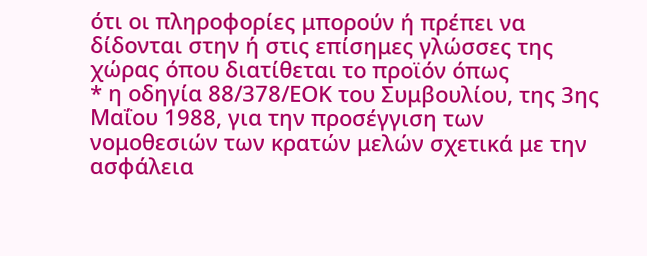ότι οι πληροφορίες μπορούν ή πρέπει να δίδονται στην ή στις επίσημες γλώσσες της χώρας όπου διατίθεται το προϊόν όπως
* η οδηγία 88/378/ΕΟΚ του Συμβουλίου, της 3ης Μαΐου 1988, για την προσέγγιση των νομοθεσιών των κρατών μελών σχετικά με την ασφάλεια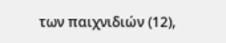των παιχνιδιών (12),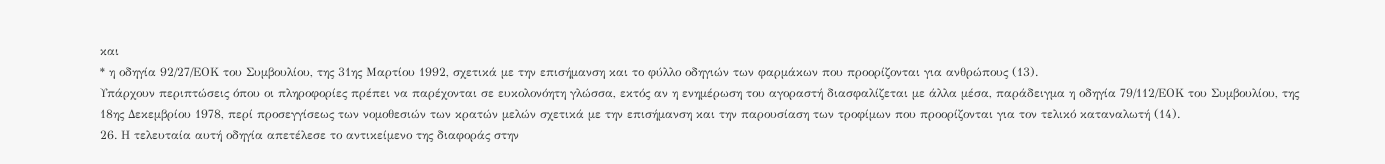και
* η οδηγία 92/27/ΕΟΚ του Συμβουλίου, της 31ης Μαρτίου 1992, σχετικά με την επισήμανση και το φύλλο οδηγιών των φαρμάκων που προορίζονται για ανθρώπους (13).
Υπάρχουν περιπτώσεις όπου οι πληροφορίες πρέπει να παρέχονται σε ευκολονόητη γλώσσα, εκτός αν η ενημέρωση του αγοραστή διασφαλίζεται με άλλα μέσα, παράδειγμα η οδηγία 79/112/ΕΟΚ του Συμβουλίου, της 18ης Δεκεμβρίου 1978, περί προσεγγίσεως των νομοθεσιών των κρατών μελών σχετικά με την επισήμανση και την παρουσίαση των τροφίμων που προορίζονται για τον τελικό καταναλωτή (14).
26. Η τελευταία αυτή οδηγία απετέλεσε το αντικείμενο της διαφοράς στην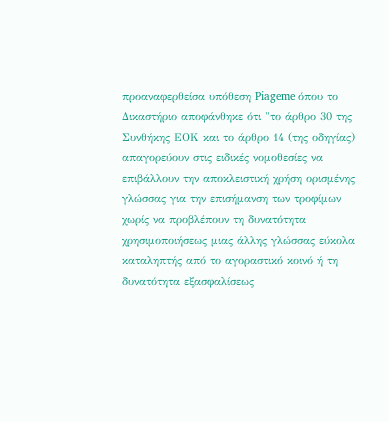προαναφερθείσα υπόθεση Piageme όπου το Δικαστήριο αποφάνθηκε ότι "το άρθρο 30 της Συνθήκης ΕΟΚ και το άρθρο 14 (της οδηγίας) απαγορεύουν στις ειδικές νομοθεσίες να επιβάλλουν την αποκλειστική χρήση ορισμένης γλώσσας για την επισήμανση των τροφίμων χωρίς να προβλέπουν τη δυνατότητα χρησιμοποιήσεως μιας άλλης γλώσσας εύκολα καταληπτής από το αγοραστικό κοινό ή τη δυνατότητα εξασφαλίσεως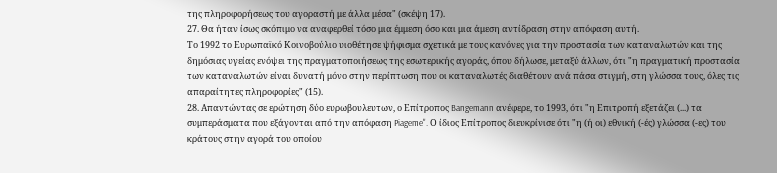της πληροφορήσεως του αγοραστή με άλλα μέσα" (σκέψη 17).
27. Θα ήταν ίσως σκόπιμο να αναφερθεί τόσο μια έμμεση όσο και μια άμεση αντίδραση στην απόφαση αυτή.
Το 1992 το Ευρωπαϊκό Κοινοβούλιο υιοθέτησε ψήφισμα σχετικά με τους κανόνες για την προστασία των καταναλωτών και της δημόσιας υγείας ενόψει της πραγματοποιήσεως της εσωτερικής αγοράς, όπου δήλωσε, μεταξύ άλλων, ότι "η πραγματική προστασία των καταναλωτών είναι δυνατή μόνο στην περίπτωση που οι καταναλωτές διαθέτουν ανά πάσα στιγμή, στη γλώσσα τους, όλες τις απαραίτητες πληροφορίες" (15).
28. Απαντώντας σε ερώτηση δύο ευρωβουλευτων, ο Επίτροπος Bangemann ανέφερε, το 1993, ότι "η Επιτροπή εξετάζει (...) τα συμπεράσματα που εξάγονται από την απόφαση Piageme". Ο ίδιος Επίτροπος διευκρίνισε ότι "η (ή οι) εθνική (-ές) γλώσσα (-ες) του κράτους στην αγορά του οποίου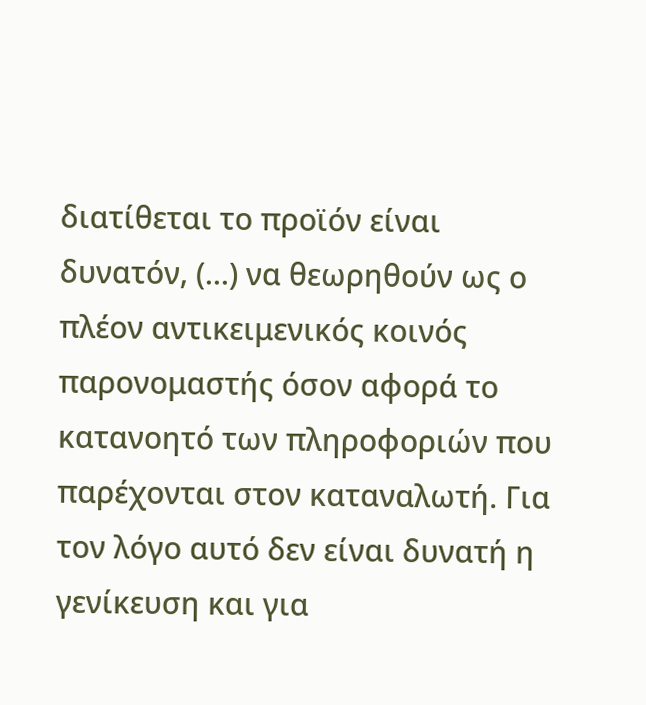διατίθεται το προϊόν είναι δυνατόν, (...) να θεωρηθούν ως ο πλέον αντικειμενικός κοινός παρονομαστής όσον αφορά το κατανοητό των πληροφοριών που παρέχονται στον καταναλωτή. Για τον λόγο αυτό δεν είναι δυνατή η γενίκευση και για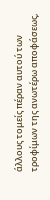άλλους τομείς πέραν αυτού των τροφίμων της ανωτέρω αποφάσεως,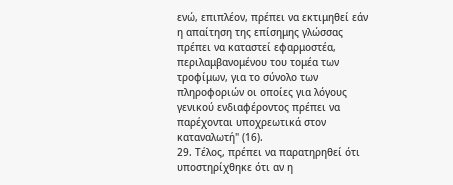ενώ, επιπλέον, πρέπει να εκτιμηθεί εάν η απαίτηση της επίσημης γλώσσας πρέπει να καταστεί εφαρμοστέα, περιλαμβανομένου του τομέα των τροφίμων, για το σύνολο των πληροφοριών οι οποίες για λόγους γενικού ενδιαφέροντος πρέπει να παρέχονται υποχρεωτικά στον καταναλωτή" (16).
29. Τέλος, πρέπει να παρατηρηθεί ότι υποστηρίχθηκε ότι αν η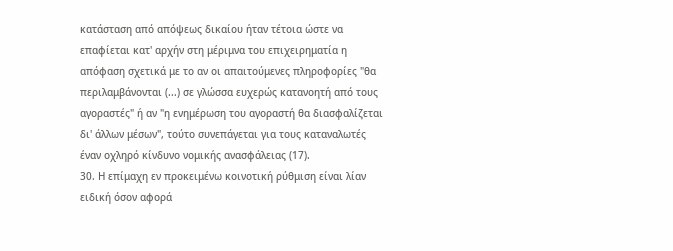κατάσταση από απόψεως δικαίου ήταν τέτοια ώστε να επαφίεται κατ' αρχήν στη μέριμνα του επιχειρηματία η απόφαση σχετικά με το αν οι απαιτούμενες πληροφορίες "θα περιλαμβάνονται (...) σε γλώσσα ευχερώς κατανοητή από τους αγοραστές" ή αν "η ενημέρωση του αγοραστή θα διασφαλίζεται δι' άλλων μέσων", τούτο συνεπάγεται για τους καταναλωτές έναν οχληρό κίνδυνο νομικής ανασφάλειας (17).
30. Η επίμαχη εν προκειμένω κοινοτική ρύθμιση είναι λίαν ειδική όσον αφορά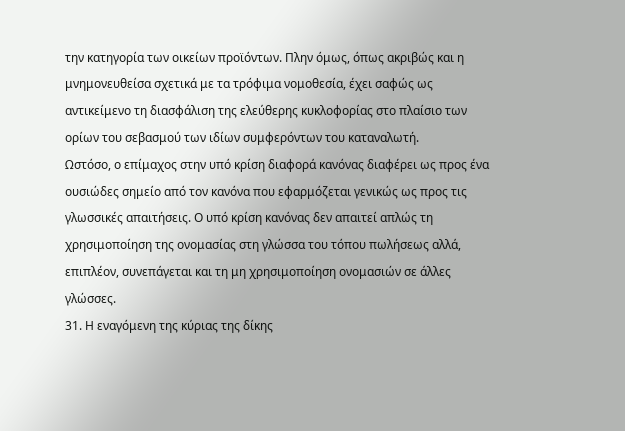την κατηγορία των οικείων προϊόντων. Πλην όμως, όπως ακριβώς και η μνημονευθείσα σχετικά με τα τρόφιμα νομοθεσία, έχει σαφώς ως αντικείμενο τη διασφάλιση της ελεύθερης κυκλοφορίας στο πλαίσιο των ορίων του σεβασμού των ιδίων συμφερόντων του καταναλωτή.
Ωστόσο, ο επίμαχος στην υπό κρίση διαφορά κανόνας διαφέρει ως προς ένα ουσιώδες σημείο από τον κανόνα που εφαρμόζεται γενικώς ως προς τις γλωσσικές απαιτήσεις. Ο υπό κρίση κανόνας δεν απαιτεί απλώς τη χρησιμοποίηση της ονομασίας στη γλώσσα του τόπου πωλήσεως αλλά, επιπλέον, συνεπάγεται και τη μη χρησιμοποίηση ονομασιών σε άλλες γλώσσες.
31. Η εναγόμενη της κύριας της δίκης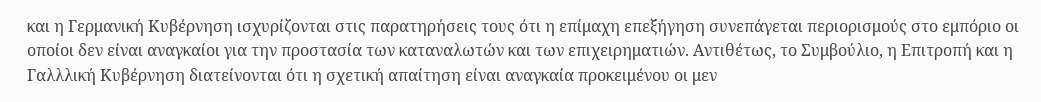και η Γερμανική Κυβέρνηση ισχυρίζονται στις παρατηρήσεις τους ότι η επίμαχη επεξήγηση συνεπάγεται περιορισμούς στο εμπόριο οι οποίοι δεν είναι αναγκαίοι για την προστασία των καταναλωτών και των επιχειρηματιών. Αντιθέτως, το Συμβούλιο, η Επιτροπή και η Γαλλλική Κυβέρνηση διατείνονται ότι η σχετική απαίτηση είναι αναγκαία προκειμένου οι μεν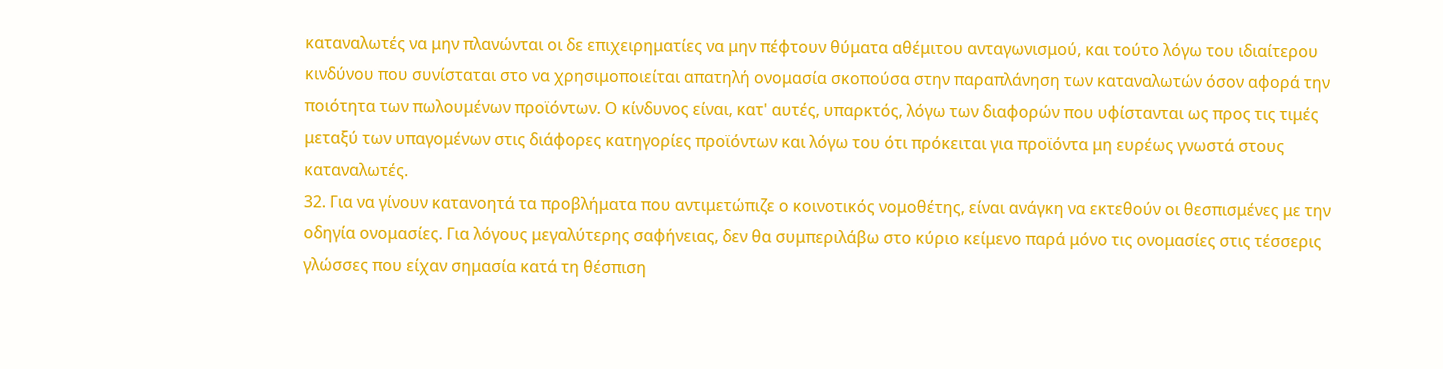καταναλωτές να μην πλανώνται οι δε επιχειρηματίες να μην πέφτουν θύματα αθέμιτου ανταγωνισμού, και τούτο λόγω του ιδιαίτερου κινδύνου που συνίσταται στο να χρησιμοποιείται απατηλή ονομασία σκοπούσα στην παραπλάνηση των καταναλωτών όσον αφορά την ποιότητα των πωλουμένων προϊόντων. Ο κίνδυνος είναι, κατ' αυτές, υπαρκτός, λόγω των διαφορών που υφίστανται ως προς τις τιμές μεταξύ των υπαγομένων στις διάφορες κατηγορίες προϊόντων και λόγω του ότι πρόκειται για προϊόντα μη ευρέως γνωστά στους καταναλωτές.
32. Για να γίνουν κατανοητά τα προβλήματα που αντιμετώπιζε ο κοινοτικός νομοθέτης, είναι ανάγκη να εκτεθούν οι θεσπισμένες με την οδηγία ονομασίες. Για λόγους μεγαλύτερης σαφήνειας, δεν θα συμπεριλάβω στο κύριο κείμενο παρά μόνο τις ονομασίες στις τέσσερις γλώσσες που είχαν σημασία κατά τη θέσπιση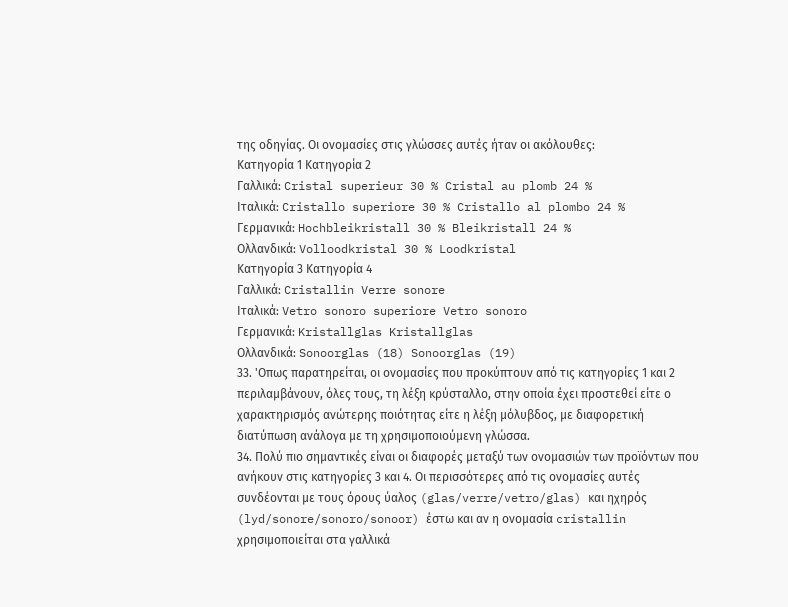της οδηγίας. Οι ονομασίες στις γλώσσες αυτές ήταν οι ακόλουθες:
Κατηγορία 1 Κατηγορία 2
Γαλλικά: Cristal superieur 30 % Cristal au plomb 24 %
Ιταλικά: Cristallo superiore 30 % Cristallo al plombo 24 %
Γερμανικά: Hochbleikristall 30 % Bleikristall 24 %
Ολλανδικά: Volloodkristal 30 % Loodkristal
Κατηγορία 3 Κατηγορία 4
Γαλλικά: Cristallin Verre sonore
Ιταλικά: Vetro sonoro superiore Vetro sonoro
Γερμανικά: Kristallglas Kristallglas
Ολλανδικά: Sonoorglas (18) Sonoorglas (19)
33. 'Οπως παρατηρείται, οι ονομασίες που προκύπτουν από τις κατηγορίες 1 και 2 περιλαμβάνουν, όλες τους, τη λέξη κρύσταλλο, στην οποία έχει προστεθεί είτε ο χαρακτηρισμός ανώτερης ποιότητας είτε η λέξη μόλυβδος, με διαφορετική διατύπωση ανάλογα με τη χρησιμοποιούμενη γλώσσα.
34. Πολύ πιο σημαντικές είναι οι διαφορές μεταξύ των ονομασιών των προϊόντων που ανήκουν στις κατηγορίες 3 και 4. Οι περισσότερες από τις ονομασίες αυτές συνδέονται με τους όρους ύαλος (glas/verre/vetro/glas) και ηχηρός (lyd/sonore/sonoro/sonoor) έστω και αν η ονομασία cristallin χρησιμοποιείται στα γαλλικά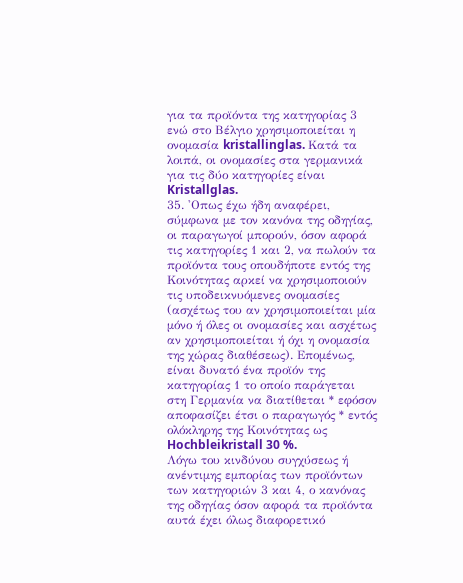για τα προϊόντα της κατηγορίας 3 ενώ στο Βέλγιο χρησιμοποιείται η ονομασία kristallinglas. Κατά τα λοιπά, οι ονομασίες στα γερμανικά για τις δύο κατηγορίες είναι Kristallglas.
35. 'Οπως έχω ήδη αναφέρει, σύμφωνα με τον κανόνα της οδηγίας, οι παραγωγοί μπορούν, όσον αφορά τις κατηγορίες 1 και 2, να πωλούν τα προϊόντα τους οπουδήποτε εντός της Κοινότητας αρκεί να χρησιμοποιούν τις υποδεικνυόμενες ονομασίες (ασχέτως του αν χρησιμοποιείται μία μόνο ή όλες οι ονομασίες και ασχέτως αν χρησιμοποιείται ή όχι η ονομασία της χώρας διαθέσεως). Επομένως, είναι δυνατό ένα προϊόν της κατηγορίας 1 το οποίο παράγεται στη Γερμανία να διατίθεται * εφόσον αποφασίζει έτσι ο παραγωγός * εντός ολόκληρης της Κοινότητας ως Hochbleikristall 30 %.
Λόγω του κινδύνου συγχύσεως ή ανέντιμης εμπορίας των προϊόντων των κατηγοριών 3 και 4, ο κανόνας της οδηγίας όσον αφορά τα προϊόντα αυτά έχει όλως διαφορετικό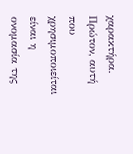χαρακτήρα. Πρώτον, αυτή που χρησιμοποιείται είναι η ονομασία της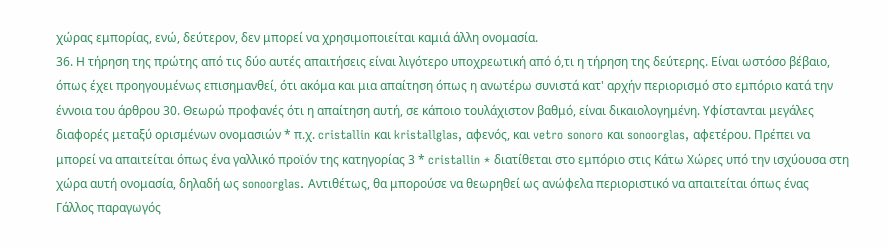χώρας εμπορίας, ενώ, δεύτερον, δεν μπορεί να χρησιμοποιείται καμιά άλλη ονομασία.
36. Η τήρηση της πρώτης από τις δύο αυτές απαιτήσεις είναι λιγότερο υποχρεωτική από ό,τι η τήρηση της δεύτερης. Είναι ωστόσο βέβαιο, όπως έχει προηγουμένως επισημανθεί, ότι ακόμα και μια απαίτηση όπως η ανωτέρω συνιστά κατ' αρχήν περιορισμό στο εμπόριο κατά την έννοια του άρθρου 30. Θεωρώ προφανές ότι η απαίτηση αυτή, σε κάποιο τουλάχιστον βαθμό, είναι δικαιολογημένη. Υφίστανται μεγάλες διαφορές μεταξύ ορισμένων ονομασιών * π.χ. cristallin και kristallglas, αφενός, και vetro sonoro και sonoorglas, αφετέρου. Πρέπει να μπορεί να απαιτείται όπως ένα γαλλικό προϊόν της κατηγορίας 3 * cristallin * διατίθεται στο εμπόριο στις Κάτω Χώρες υπό την ισχύουσα στη χώρα αυτή ονομασία, δηλαδή ως sonoorglas. Αντιθέτως, θα μπορούσε να θεωρηθεί ως ανώφελα περιοριστικό να απαιτείται όπως ένας Γάλλος παραγωγός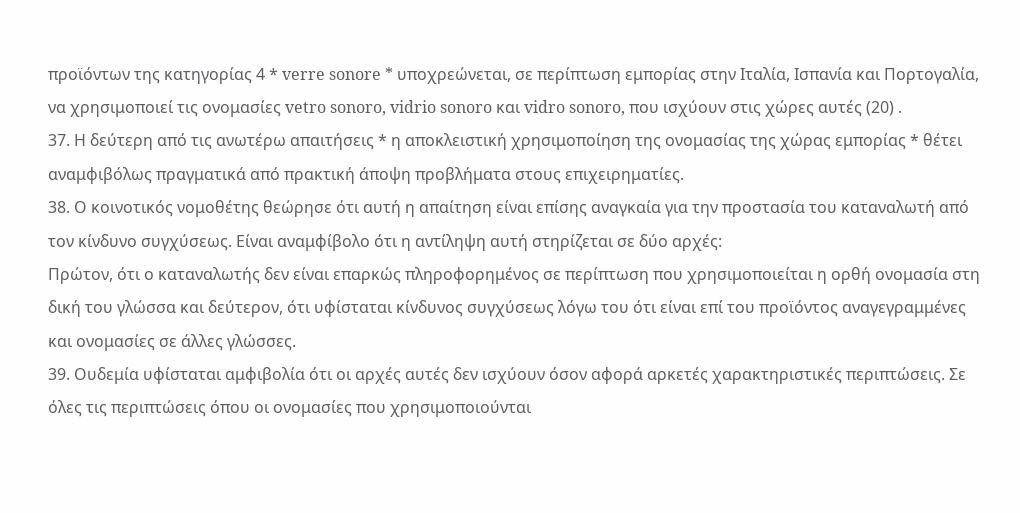προϊόντων της κατηγορίας 4 * verre sonore * υποχρεώνεται, σε περίπτωση εμπορίας στην Ιταλία, Ισπανία και Πορτογαλία, να χρησιμοποιεί τις ονομασίες vetro sonoro, vidrio sonoro και vidro sonoro, που ισχύουν στις χώρες αυτές (20) .
37. Η δεύτερη από τις ανωτέρω απαιτήσεις * η αποκλειστική χρησιμοποίηση της ονομασίας της χώρας εμπορίας * θέτει αναμφιβόλως πραγματικά από πρακτική άποψη προβλήματα στους επιχειρηματίες.
38. Ο κοινοτικός νομοθέτης θεώρησε ότι αυτή η απαίτηση είναι επίσης αναγκαία για την προστασία του καταναλωτή από τον κίνδυνο συγχύσεως. Είναι αναμφίβολο ότι η αντίληψη αυτή στηρίζεται σε δύο αρχές:
Πρώτον, ότι ο καταναλωτής δεν είναι επαρκώς πληροφορημένος σε περίπτωση που χρησιμοποιείται η ορθή ονομασία στη δική του γλώσσα και δεύτερον, ότι υφίσταται κίνδυνος συγχύσεως λόγω του ότι είναι επί του προϊόντος αναγεγραμμένες και ονομασίες σε άλλες γλώσσες.
39. Ουδεμία υφίσταται αμφιβολία ότι οι αρχές αυτές δεν ισχύουν όσον αφορά αρκετές χαρακτηριστικές περιπτώσεις. Σε όλες τις περιπτώσεις όπου οι ονομασίες που χρησιμοποιούνται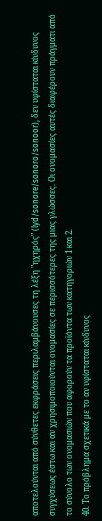αποτελούνται από σύνθετες εκφράσεις περιλαμβάνουσες τη λέξη "ηχηρός" (lyd/sonore/sonoro/sonoor), δεν υφίσταται κίνδυνος συγχύσεως έστω και αν χρησιμοποιούνται ονομασίες σε περισσότερες της μιας γλώσσες. Οι ονομασίες αυτές διαφέρουν πράγματι από το σύνολο των ονομασιών που αφορούν τα προϊόντα των κατηγοριών 1 και 2.
40. Το πρόβλημα σχετικά με το αν υφίσταται κίνδυνος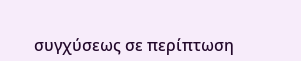συγχύσεως σε περίπτωση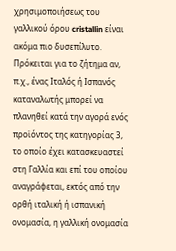χρησιμοποιήσεως του γαλλικού όρου cristallin είναι ακόμα πιο δυσεπίλυτο. Πρόκειται για το ζήτημα αν, π.χ., ένας Ιταλός ή Ισπανός καταναλωτής μπορεί να πλανηθεί κατά την αγορά ενός προϊόντος της κατηγορίας 3, το οποίο έχει κατασκευαστεί στη Γαλλία και επί του οποίου αναγράφεται, εκτός από την ορθή ιταλική ή ισπανική ονομασία, η γαλλική ονομασία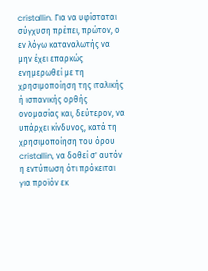cristallin. Για να υφίσταται σύγχυση πρέπει, πρώτον, ο εν λόγω καταναλωτής να μην έχει επαρκώς ενημερωθεί με τη χρησιμοποίηση της ιταλικής ή ισπανικής ορθής ονομασίας και, δεύτερον, να υπάρχει κίνδυνος, κατά τη χρησιμοποίηση του όρου cristallin, να δοθεί σ' αυτόν η εντύπωση ότι πρόκειται για προϊόν εκ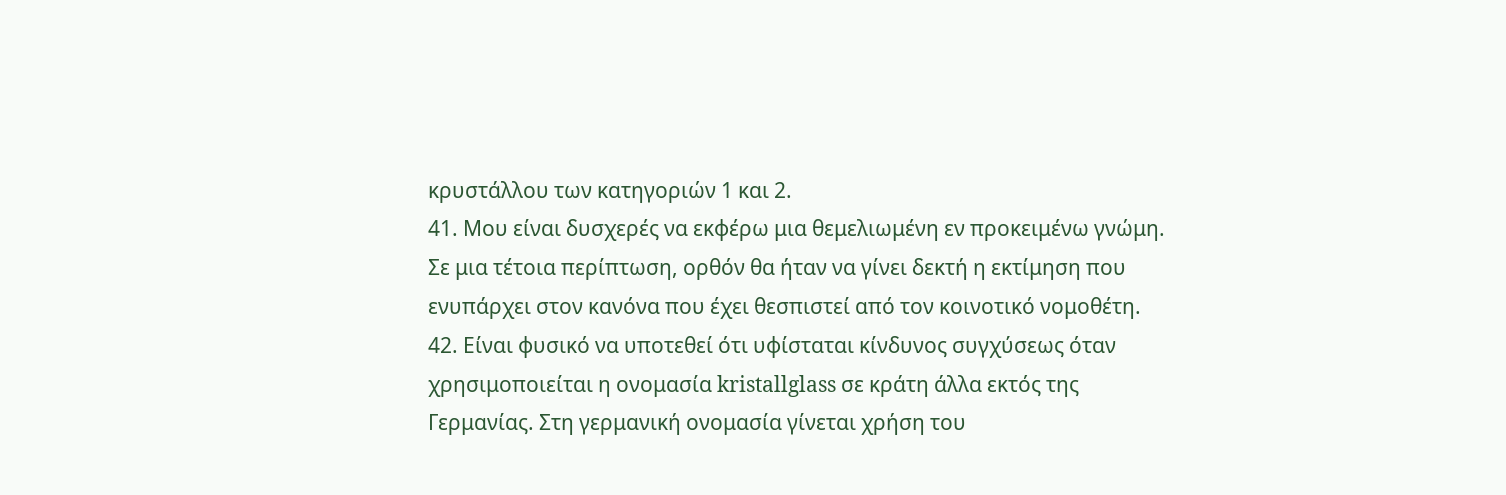κρυστάλλου των κατηγοριών 1 και 2.
41. Μου είναι δυσχερές να εκφέρω μια θεμελιωμένη εν προκειμένω γνώμη. Σε μια τέτοια περίπτωση, ορθόν θα ήταν να γίνει δεκτή η εκτίμηση που ενυπάρχει στον κανόνα που έχει θεσπιστεί από τον κοινοτικό νομοθέτη.
42. Είναι φυσικό να υποτεθεί ότι υφίσταται κίνδυνος συγχύσεως όταν χρησιμοποιείται η ονομασία kristallglass σε κράτη άλλα εκτός της Γερμανίας. Στη γερμανική ονομασία γίνεται χρήση του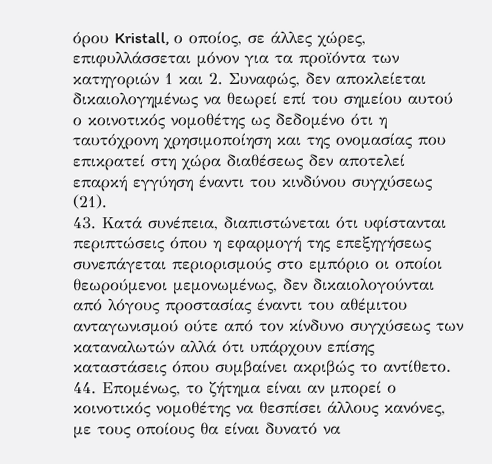όρου Kristall, ο οποίος, σε άλλες χώρες, επιφυλλάσσεται μόνον για τα προϊόντα των κατηγοριών 1 και 2. Συναφώς, δεν αποκλείεται δικαιολογημένως να θεωρεί επί του σημείου αυτού ο κοινοτικός νομοθέτης ως δεδομένο ότι η ταυτόχρονη χρησιμοποίηση και της ονομασίας που επικρατεί στη χώρα διαθέσεως δεν αποτελεί επαρκή εγγύηση έναντι του κινδύνου συγχύσεως (21).
43. Κατά συνέπεια, διαπιστώνεται ότι υφίστανται περιπτώσεις όπου η εφαρμογή της επεξηγήσεως συνεπάγεται περιορισμούς στο εμπόριο οι οποίοι θεωρούμενοι μεμονωμένως, δεν δικαιολογούνται από λόγους προστασίας έναντι του αθέμιτου ανταγωνισμού ούτε από τον κίνδυνο συγχύσεως των καταναλωτών αλλά ότι υπάρχουν επίσης καταστάσεις όπου συμβαίνει ακριβώς το αντίθετο.
44. Επομένως, το ζήτημα είναι αν μπορεί ο κοινοτικός νομοθέτης να θεσπίσει άλλους κανόνες, με τους οποίους θα είναι δυνατό να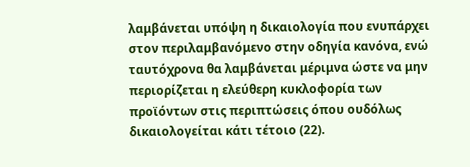λαμβάνεται υπόψη η δικαιολογία που ενυπάρχει στον περιλαμβανόμενο στην οδηγία κανόνα, ενώ ταυτόχρονα θα λαμβάνεται μέριμνα ώστε να μην περιορίζεται η ελεύθερη κυκλοφορία των προϊόντων στις περιπτώσεις όπου ουδόλως δικαιολογείται κάτι τέτοιο (22).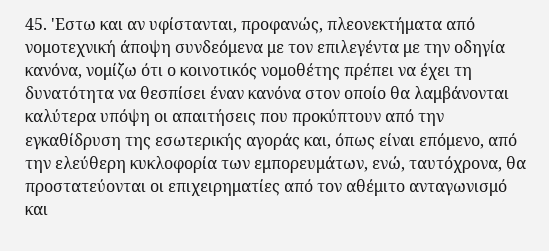45. 'Εστω και αν υφίστανται, προφανώς, πλεονεκτήματα από νομοτεχνική άποψη συνδεόμενα με τον επιλεγέντα με την οδηγία κανόνα, νομίζω ότι ο κοινοτικός νομοθέτης πρέπει να έχει τη δυνατότητα να θεσπίσει έναν κανόνα στον οποίο θα λαμβάνονται καλύτερα υπόψη οι απαιτήσεις που προκύπτουν από την εγκαθίδρυση της εσωτερικής αγοράς και, όπως είναι επόμενο, από την ελεύθερη κυκλοφορία των εμπορευμάτων, ενώ, ταυτόχρονα, θα προστατεύονται οι επιχειρηματίες από τον αθέμιτο ανταγωνισμό και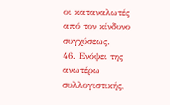οι καταναλωτές από τον κίνδυνο συγχύσεως.
46. Ενόψει της ανωτέρω συλλογιστικής,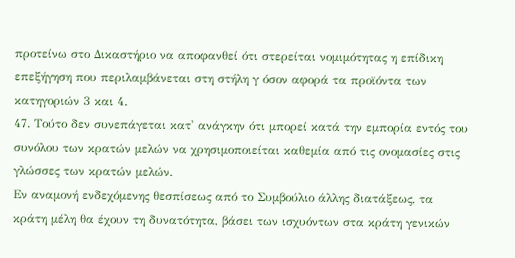προτείνω στο Δικαστήριο να αποφανθεί ότι στερείται νομιμότητας η επίδικη επεξήγηση που περιλαμβάνεται στη στήλη γ όσον αφορά τα προϊόντα των κατηγοριών 3 και 4.
47. Τούτο δεν συνεπάγεται κατ' ανάγκην ότι μπορεί κατά την εμπορία εντός του συνόλου των κρατών μελών να χρησιμοποιείται καθεμία από τις ονομασίες στις γλώσσες των κρατών μελών.
Εν αναμονή ενδεχόμενης θεσπίσεως από το Συμβούλιο άλλης διατάξεως, τα κράτη μέλη θα έχουν τη δυνατότητα, βάσει των ισχυόντων στα κράτη γενικών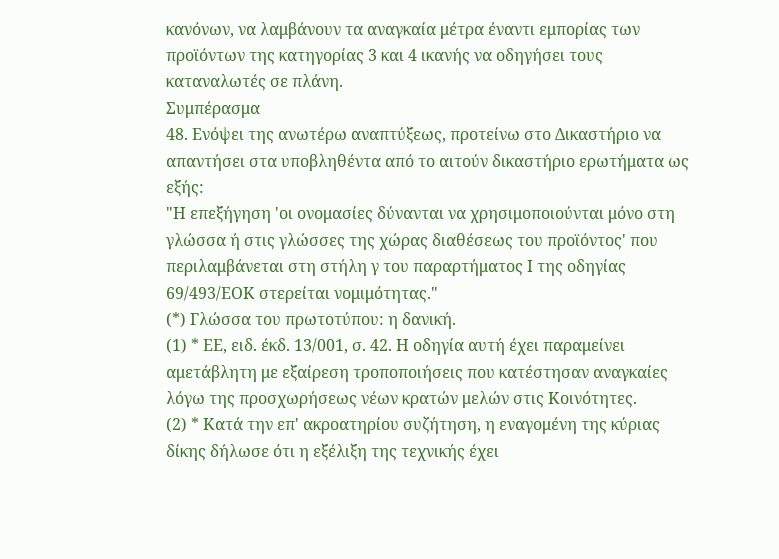κανόνων, να λαμβάνουν τα αναγκαία μέτρα έναντι εμπορίας των προϊόντων της κατηγορίας 3 και 4 ικανής να οδηγήσει τους καταναλωτές σε πλάνη.
Συμπέρασμα
48. Ενόψει της ανωτέρω αναπτύξεως, προτείνω στο Δικαστήριο να απαντήσει στα υποβληθέντα από το αιτούν δικαστήριο ερωτήματα ως εξής:
"Η επεξήγηση 'οι ονομασίες δύνανται να χρησιμοποιούνται μόνο στη γλώσσα ή στις γλώσσες της χώρας διαθέσεως του προϊόντος' που περιλαμβάνεται στη στήλη γ του παραρτήματος Ι της οδηγίας 69/493/ΕΟΚ στερείται νομιμότητας."
(*) Γλώσσα του πρωτοτύπου: η δανική.
(1) * ΕΕ, ειδ. έκδ. 13/001, σ. 42. Η οδηγία αυτή έχει παραμείνει αμετάβλητη με εξαίρεση τροποποιήσεις που κατέστησαν αναγκαίες λόγω της προσχωρήσεως νέων κρατών μελών στις Κοινότητες.
(2) * Κατά την επ' ακροατηρίου συζήτηση, η εναγομένη της κύριας δίκης δήλωσε ότι η εξέλιξη της τεχνικής έχει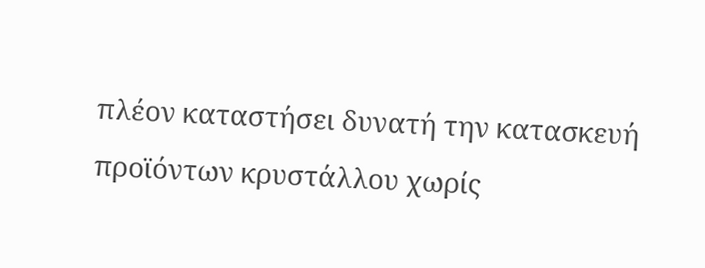πλέον καταστήσει δυνατή την κατασκευή προϊόντων κρυστάλλου χωρίς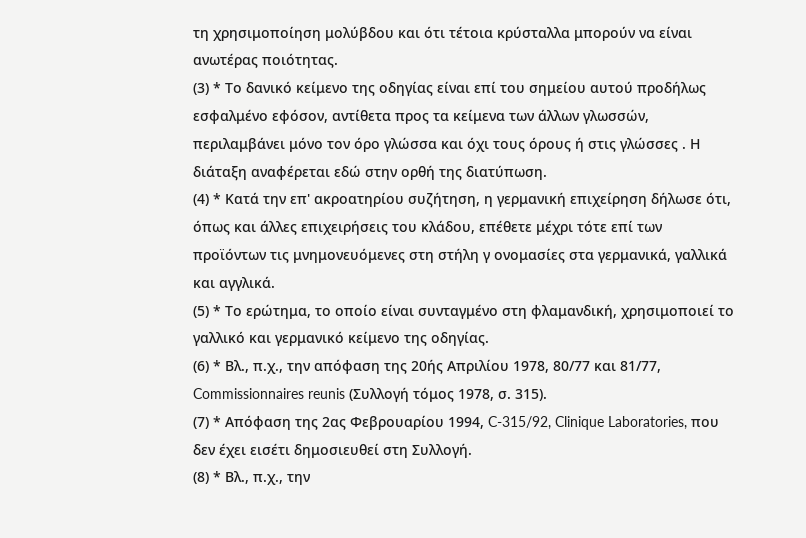τη χρησιμοποίηση μολύβδου και ότι τέτοια κρύσταλλα μπορούν να είναι ανωτέρας ποιότητας.
(3) * Το δανικό κείμενο της οδηγίας είναι επί του σημείου αυτού προδήλως εσφαλμένο εφόσον, αντίθετα προς τα κείμενα των άλλων γλωσσών, περιλαμβάνει μόνο τον όρο γλώσσα και όχι τους όρους ή στις γλώσσες . Η διάταξη αναφέρεται εδώ στην ορθή της διατύπωση.
(4) * Κατά την επ' ακροατηρίου συζήτηση, η γερμανική επιχείρηση δήλωσε ότι, όπως και άλλες επιχειρήσεις του κλάδου, επέθετε μέχρι τότε επί των προϊόντων τις μνημονευόμενες στη στήλη γ ονομασίες στα γερμανικά, γαλλικά και αγγλικά.
(5) * Το ερώτημα, το οποίο είναι συνταγμένο στη φλαμανδική, χρησιμοποιεί το γαλλικό και γερμανικό κείμενο της οδηγίας.
(6) * Βλ., π.χ., την απόφαση της 20ής Απριλίου 1978, 80/77 και 81/77, Commissionnaires reunis (Συλλογή τόμος 1978, σ. 315).
(7) * Απόφαση της 2ας Φεβρουαρίου 1994, C-315/92, Clinique Laboratories, που δεν έχει εισέτι δημοσιευθεί στη Συλλογή.
(8) * Βλ., π.χ., την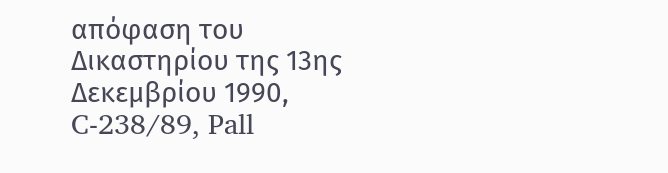απόφαση του Δικαστηρίου της 13ης Δεκεμβρίου 1990, C-238/89, Pall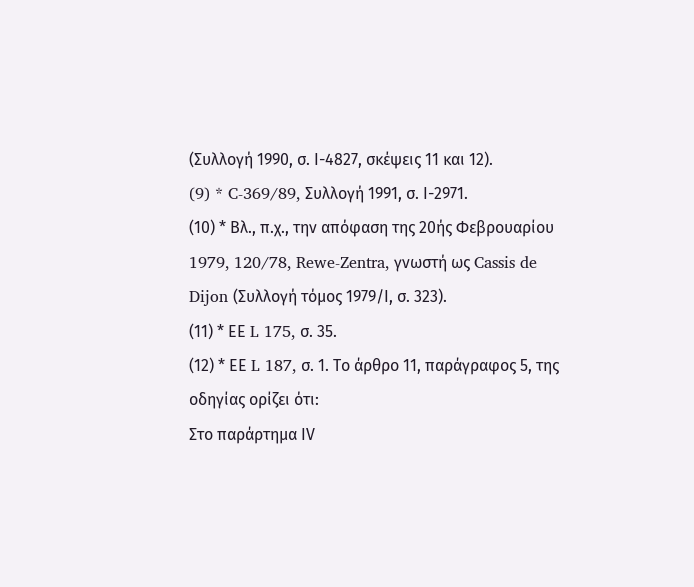(Συλλογή 1990, σ. Ι-4827, σκέψεις 11 και 12).
(9) * C-369/89, Συλλογή 1991, σ. Ι-2971.
(10) * Βλ., π.χ., την απόφαση της 20ής Φεβρουαρίου 1979, 120/78, Rewe-Zentra, γνωστή ως Cassis de Dijon (Συλλογή τόμος 1979/Ι, σ. 323).
(11) * ΕΕ L 175, σ. 35.
(12) * ΕΕ L 187, σ. 1. Το άρθρο 11, παράγραφος 5, της οδηγίας ορίζει ότι:
Στο παράρτημα ΙV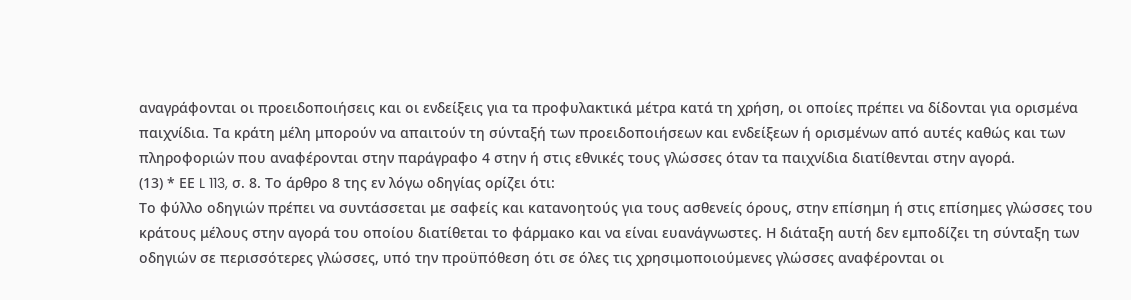αναγράφονται οι προειδοποιήσεις και οι ενδείξεις για τα προφυλακτικά μέτρα κατά τη χρήση, οι οποίες πρέπει να δίδονται για ορισμένα παιχνίδια. Τα κράτη μέλη μπορούν να απαιτούν τη σύνταξή των προειδοποιήσεων και ενδείξεων ή ορισμένων από αυτές καθώς και των πληροφοριών που αναφέρονται στην παράγραφο 4 στην ή στις εθνικές τους γλώσσες όταν τα παιχνίδια διατίθενται στην αγορά.
(13) * ΕΕ L 113, σ. 8. Το άρθρο 8 της εν λόγω οδηγίας ορίζει ότι:
Το φύλλο οδηγιών πρέπει να συντάσσεται με σαφείς και κατανοητούς για τους ασθενείς όρους, στην επίσημη ή στις επίσημες γλώσσες του κράτους μέλους στην αγορά του οποίου διατίθεται το φάρμακο και να είναι ευανάγνωστες. Η διάταξη αυτή δεν εμποδίζει τη σύνταξη των οδηγιών σε περισσότερες γλώσσες, υπό την προϋπόθεση ότι σε όλες τις χρησιμοποιούμενες γλώσσες αναφέρονται οι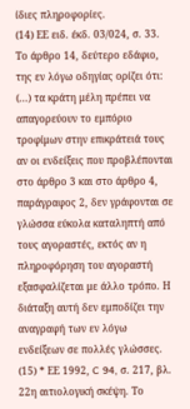ίδιες πληροφορίες.
(14) ΕΕ ειδ. έκδ. 03/024, σ. 33. Το άρθρο 14, δεύτερο εδάφιο, της εν λόγω οδηγίας ορίζει ότι:
(...) τα κράτη μέλη πρέπει να απαγορεύουν το εμπόριο τροφίμων στην επικράτειά τους αν οι ενδείξεις που προβλέπονται στο άρθρο 3 και στο άρθρο 4, παράγραφος 2, δεν γράφονται σε γλώσσα εύκολα καταληπτή από τους αγοραστές, εκτός αν η πληροφόρηση του αγοραστή εξασφαλίζεται με άλλο τρόπο. Η διάταξη αυτή δεν εμποδίζει την αναγραφή των εν λόγω ενδείξεων σε πολλές γλώσσες.
(15) * ΕΕ 1992, C 94, σ. 217, βλ. 22η αιτιολογική σκέψη. Το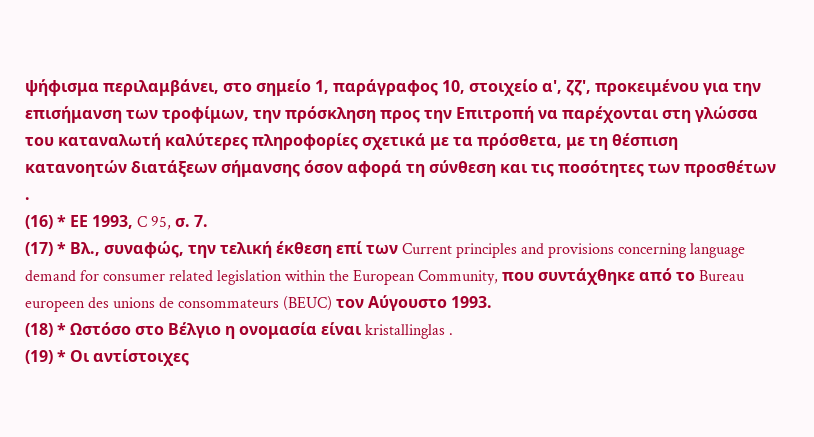ψήφισμα περιλαμβάνει, στο σημείο 1, παράγραφος 10, στοιχείο α', ζζ', προκειμένου για την επισήμανση των τροφίμων, την πρόσκληση προς την Επιτροπή να παρέχονται στη γλώσσα του καταναλωτή καλύτερες πληροφορίες σχετικά με τα πρόσθετα, με τη θέσπιση κατανοητών διατάξεων σήμανσης όσον αφορά τη σύνθεση και τις ποσότητες των προσθέτων .
(16) * ΕΕ 1993, C 95, σ. 7.
(17) * Βλ., συναφώς, την τελική έκθεση επί των Current principles and provisions concerning language demand for consumer related legislation within the European Community, που συντάχθηκε από το Bureau europeen des unions de consommateurs (BEUC) τον Αύγουστο 1993.
(18) * Ωστόσο στο Βέλγιο η ονομασία είναι kristallinglas .
(19) * Οι αντίστοιχες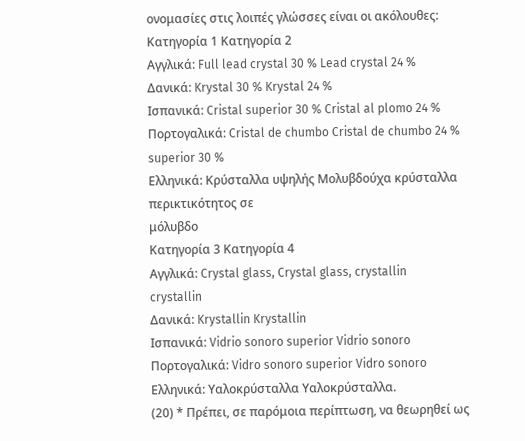ονομασίες στις λοιπές γλώσσες είναι οι ακόλουθες:
Κατηγορία 1 Κατηγορία 2
Αγγλικά: Full lead crystal 30 % Lead crystal 24 %
Δανικά: Krystal 30 % Krystal 24 %
Ισπανικά: Cristal superior 30 % Cristal al plomo 24 %
Πορτογαλικά: Cristal de chumbo Cristal de chumbo 24 %
superior 30 %
Ελληνικά: Κρύσταλλα υψηλής Μολυβδούχα κρύσταλλα
περικτικότητος σε
μόλυβδο
Κατηγορία 3 Κατηγορία 4
Αγγλικά: Crystal glass, Crystal glass, crystallin
crystallin
Δανικά: Krystallin Krystallin
Ισπανικά: Vidrio sonoro superior Vidrio sonoro
Πορτογαλικά: Vidro sonoro superior Vidro sonoro
Ελληνικά: Υαλοκρύσταλλα Υαλοκρύσταλλα.
(20) * Πρέπει, σε παρόμοια περίπτωση, να θεωρηθεί ως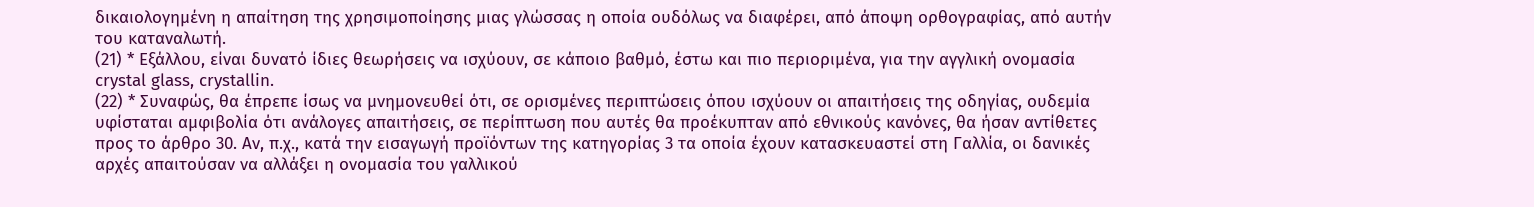δικαιολογημένη η απαίτηση της χρησιμοποίησης μιας γλώσσας η οποία ουδόλως να διαφέρει, από άποψη ορθογραφίας, από αυτήν του καταναλωτή.
(21) * Εξάλλου, είναι δυνατό ίδιες θεωρήσεις να ισχύουν, σε κάποιο βαθμό, έστω και πιο περιοριμένα, για την αγγλική ονομασία crystal glass, crystallin.
(22) * Συναφώς, θα έπρεπε ίσως να μνημονευθεί ότι, σε ορισμένες περιπτώσεις όπου ισχύουν οι απαιτήσεις της οδηγίας, ουδεμία υφίσταται αμφιβολία ότι ανάλογες απαιτήσεις, σε περίπτωση που αυτές θα προέκυπταν από εθνικούς κανόνες, θα ήσαν αντίθετες προς το άρθρο 30. Αν, π.χ., κατά την εισαγωγή προϊόντων της κατηγορίας 3 τα οποία έχουν κατασκευαστεί στη Γαλλία, οι δανικές αρχές απαιτούσαν να αλλάξει η ονομασία του γαλλικού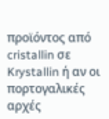προϊόντος από cristallin σε Krystallin ή αν οι πορτογαλικές αρχές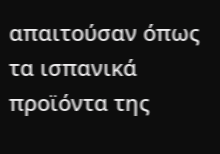απαιτούσαν όπως τα ισπανικά προϊόντα της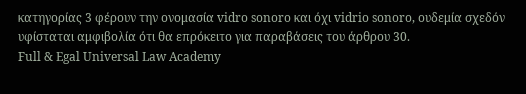κατηγορίας 3 φέρουν την ονομασία vidro sonoro και όχι vidrio sonoro, ουδεμία σχεδόν υφίσταται αμφιβολία ότι θα επρόκειτο για παραβάσεις του άρθρου 30.
Full & Egal Universal Law Academy